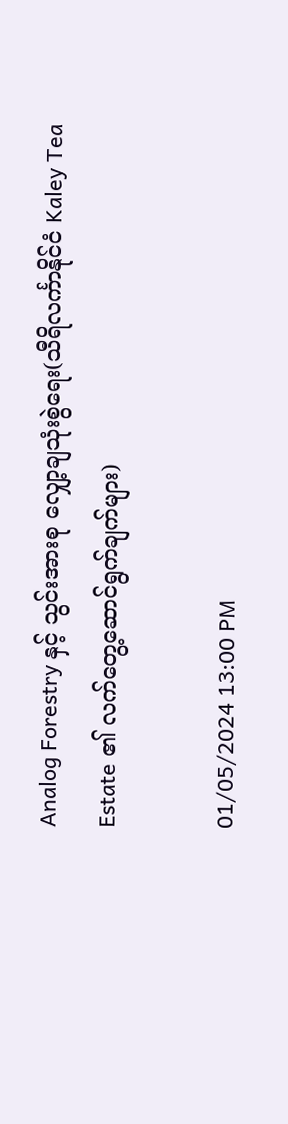Analog Forestry နှင့် သွင်းအားစု လျှော့ချသုံးစွဲရေး(သီရိလင်္ကာနိုင်ငံ Kaley Tea Estate ၏ လက်တွေ့ဆောင်ရွက်ချက်များ)

01/05/2024 13:00 PM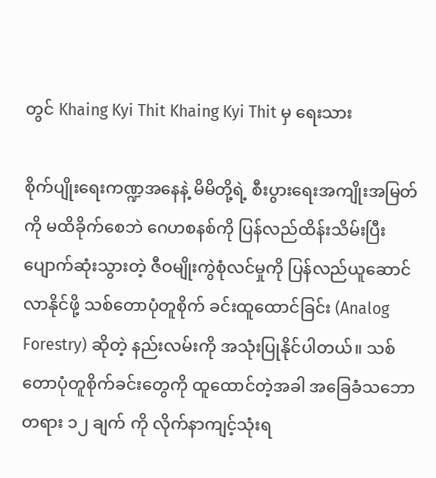တွင် Khaing Kyi Thit Khaing Kyi Thit မှ ရေးသား

စိုက်ပျိုးရေးကဏ္ဍအနေနဲ့ မိမိတို့ရဲ့ စီးပွားရေးအကျိုးအမြတ်ကို မထိခိုက်စေဘဲ ဂေဟစနစ်ကို ပြန်လည်ထိန်းသိမ်းပြီး ပျောက်ဆုံးသွားတဲ့ ဇီဝမျိုးကွဲစုံလင်မှုကို ပြန်လည်ယူဆောင်လာနိုင်ဖို့ သစ်တောပုံတူစိုက် ခင်းထူထောင်ခြင်း (Analog Forestry) ဆိုတဲ့ နည်းလမ်းကို အသုံးပြုနိုင်ပါတယ်။ သစ်တောပုံတူစိုက်ခင်းတွေကို ထူထောင်တဲ့အခါ အခြေခံသဘောတရား ၁၂ ချက် ကို လိုက်နာကျင့်သုံးရ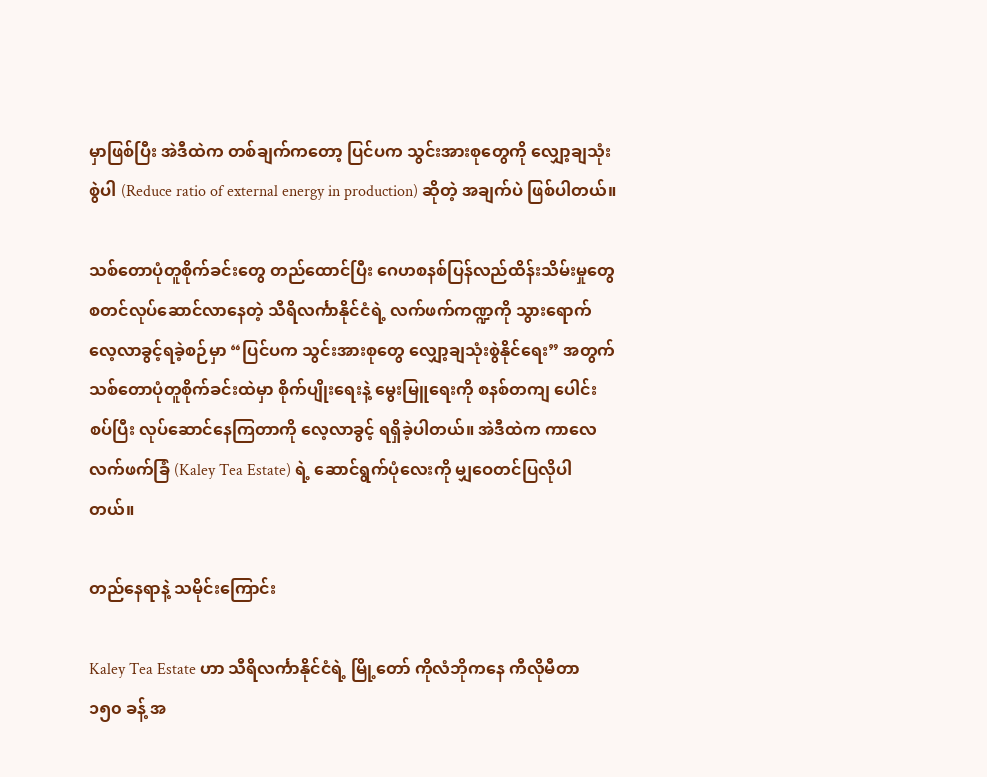မှာဖြစ်ပြီး အဲဒီထဲက တစ်ချက်ကတော့ ပြင်ပက သွင်းအားစုတွေကို လျှော့ချသုံးစွဲပါ (Reduce ratio of external energy in production) ဆိုတဲ့ အချက်ပဲ ဖြစ်ပါတယ်။

သစ်တောပုံတူစိုက်ခင်းတွေ တည်ထောင်ပြီး ဂေဟစနစ်ပြန်လည်ထိန်းသိမ်းမှုတွေ စတင်လုပ်ဆောင်လာနေတဲ့ သီရိလင်္ကာနိုင်ငံရဲ့ လက်ဖက်ကဏ္ဍကို သွားရောက်လေ့လာခွင့်ရခဲ့စဉ်မှာ “ပြင်ပက သွင်းအားစုတွေ လျှော့ချသုံးစွဲနိုင်ရေး” အတွက် သစ်တောပုံတူစိုက်ခင်းထဲမှာ စိုက်ပျိုးရေးနဲ့ မွေးမြူရေးကို စနစ်တကျ ပေါင်းစပ်ပြီး လုပ်ဆောင်နေကြတာကို လေ့လာခွင့် ရရှိခဲ့ပါတယ်။ အဲဒီထဲက ကာလေ လက်ဖက်ခြံ (Kaley Tea Estate) ရဲ့ ဆောင်ရွက်ပုံလေးကို မျှဝေတင်ပြလိုပါတယ်။

တည်နေရာနဲ့ သမိုင်းကြောင်း

Kaley Tea Estate ဟာ သီရိလင်္ကာနိုင်ငံရဲ့ မြို့တော် ကိုလံဘိုကနေ ကီလိုမီတာ ၁၅၀ ခန့် အ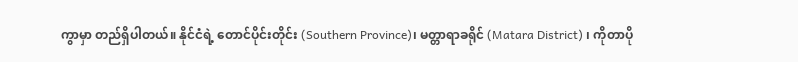ကွာမှာ တည်ရှိပါတယ်။ နိုင်ငံရဲ့ တောင်ပိုင်းတိုင်း (Southern Province)၊ မတ္တာရာခရိုင် (Matara District) ၊ ကိုတာပို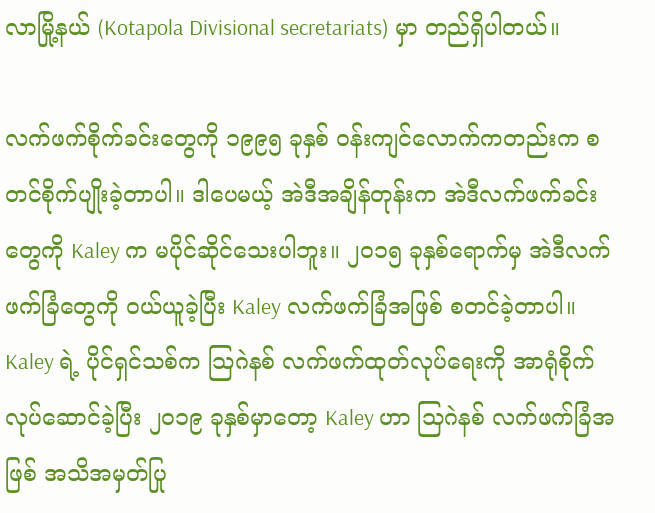လာမြို့နယ် (Kotapola Divisional secretariats) မှာ တည်ရှိပါတယ်။

လက်ဖက်စိုက်ခင်းတွေကို ၁၉၉၅ ခုနှစ် ဝန်းကျင်လောက်ကတည်းက စတင်စိုက်ပျိုးခဲ့တာပါ။ ဒါပေမယ့် အဲဒီအချိန်တုန်းက အဲဒီလက်ဖက်ခင်းတွေကို Kaley က မပိုင်ဆိုင်သေးပါဘူး။ ၂၀၁၅ ခုနှစ်ရောက်မှ အဲဒီလက်ဖက်ခြံတွေကို ဝယ်ယူခဲ့ပြီး Kaley လက်ဖက်ခြံအဖြစ် စတင်ခဲ့တာပါ။ Kaley ရဲ့ ပိုင်ရှင်သစ်က သြဂဲနစ် လက်ဖက်ထုတ်လုပ်ရေးကို အာရုံစိုက်လုပ်ဆောင်ခဲ့ပြီး ၂၀၁၉ ခုနှစ်မှာတော့ Kaley ဟာ သြဂဲနစ် လက်ဖက်ခြံအဖြစ် အသိအမှတ်ပြု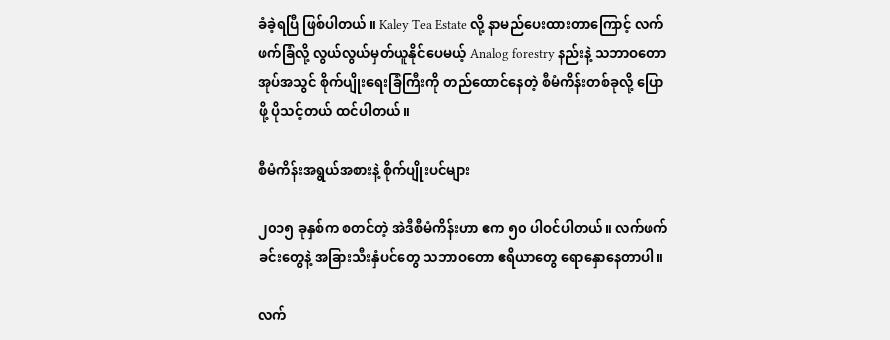ခံခဲ့ရပြီ ဖြစ်ပါတယ်။ Kaley Tea Estate လို့ နာမည်ပေးထားတာကြောင့် လက်ဖက်ခြံလို့ လွယ်လွယ်မှတ်ယူနိုင်ပေမယ့် Analog forestry နည်းနဲ့ သဘာဝတောအုပ်အသွင် စိုက်ပျိုးရေးခြံကြီးကို တည်ထောင်နေတဲ့ စီမံကိန်းတစ်ခုလို့ ပြောဖို့ ပိုသင့်တယ် ထင်ပါတယ်။

စီမံကိန်းအရွယ်အစားနဲ့ စိုက်ပျိုးပင်များ

၂၀၁၅ ခုနှစ်က စတင်တဲ့ အဲဒီစီမံကိန်းဟာ ဧက ၅၀ ပါဝင်ပါတယ်။ လက်ဖက်ခင်းတွေနဲ့ အခြားသီးနှံပင်တွေ သဘာဝတော ဧရိယာတွေ ရောနှောနေတာပါ။

လက်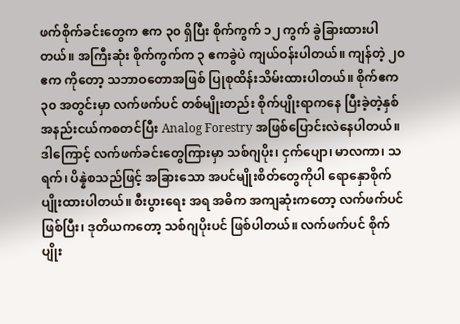ဖက်စိုက်ခင်းတွေက ဧက ၃၀ ရှိပြီး စိုက်ကွက် ၁၂ ကွက် ခွဲခြားထားပါတယ်။ အကြီးဆုံး စိုက်ကွက်က ၃ ဧကခွဲပဲ ကျယ်ဝန်းပါတယ်။ ကျန်တဲ့ ၂၀ ဧက ကိုတော့ သဘာဝတောအဖြစ် ပြုစုထိန်းသိမ်းထားပါတယ်။ စိုက်ဧက ၃၀ အတွင်းမှာ လက်ဖက်ပင် တစ်မျိုးတည်း စိုက်ပျိုးရာကနေ ပြီးခဲ့တဲ့နှစ်အနည်းငယ်ကစတင်ပြီး Analog Forestry အဖြစ်ပြောင်းလဲနေပါတယ်။ ဒါကြောင့် လက်ဖက်ခင်းတွေကြားမှာ သစ်ဂျပိုး၊ ငှက်ပျော၊ မာလကာ၊ သရက်၊ ပိန္နဲစသည်ဖြင့် အခြားသော အပင်မျိုးစိတ်‌တွေကိုပါ ရောနှောစိုက်ပျိုးထားပါတယ်။ စီးပွားရေး အရ အဓိက အကျဆုံးကတော့ လက်ဖက်ပင်ဖြစ်ပြီး၊ ဒုတိယကတော့ သစ်ဂျပိုးပင် ဖြစ်ပါတယ်။ လက်ဖက်ပင် စိုက်ပျိုး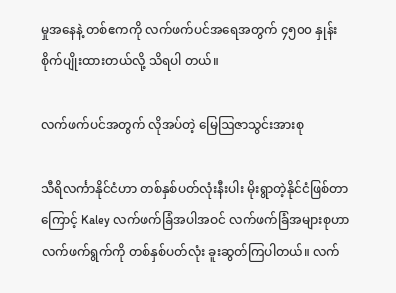မှုအနေနဲ့ တစ်ဧကကို လက်ဖက်ပင်အရေအတွက် ၄၅၀၀ နှုန်း စိုက်ပျိုးထားတယ်လို့ သိရပါ တယ်။

လက်ဖက်ပင်အတွက် လိုအပ်တဲ့ မြေဩဇာသွင်းအားစု

သီရိလင်္ကာနိုင်ငံဟာ တစ်နှစ်ပတ်လုံးနီးပါး မိုးရွာတဲ့နိုင်ငံဖြစ်တာကြောင့် Kaley လက်ဖက်ခြံအပါအဝင် လက်ဖက်ခြံအများစုဟာ လက်ဖက်ရွက်ကို တစ်နှစ်ပတ်လုံး ခူးဆွတ်ကြပါတယ်။ လက်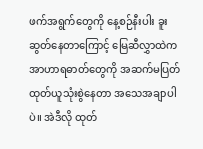ဖက်အရွက်တွေကို နေ့စဉ်နီးပါး ခူးဆွတ်နေတာကြောင့် မြေဆီလွှာထဲက အာဟာရဓာတ်တွေကို အဆက်မပြတ် ထုတ်ယူသုံးစွဲနေတာ အသေအချာပါပဲ။ အဲဒီလို ထုတ်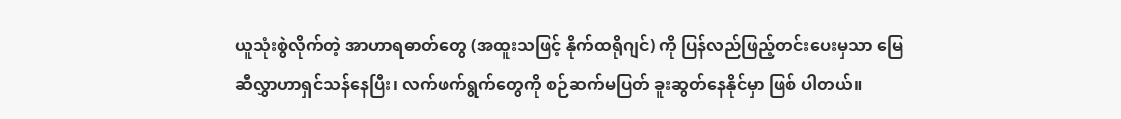ယူသုံးစွဲလိုက်တဲ့ အာဟာရဓာတ်တွေ (အထူးသဖြင့် နိုက်ထရိုဂျင်) ကို ပြန်လည်ဖြည့်တင်းပေးမှသာ မြေဆီလွှာဟာရှင်သန်နေပြီး၊ လက်ဖက်ရွက်တွေကို စဉ်ဆက်မပြတ် ခူးဆွတ်နေနိုင်မှာ ဖြစ် ပါတယ်။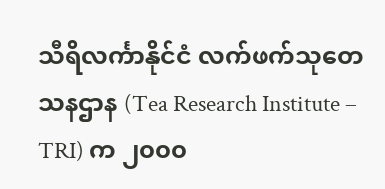သီရိလင်္ကာနိုင်ငံ လက်ဖက်သုတေသနဌာန (Tea Research Institute – TRI) က ၂၀၀၀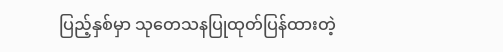ပြည့်နှစ်မှာ သုတေသနပြုထုတ်ပြန်ထားတဲ့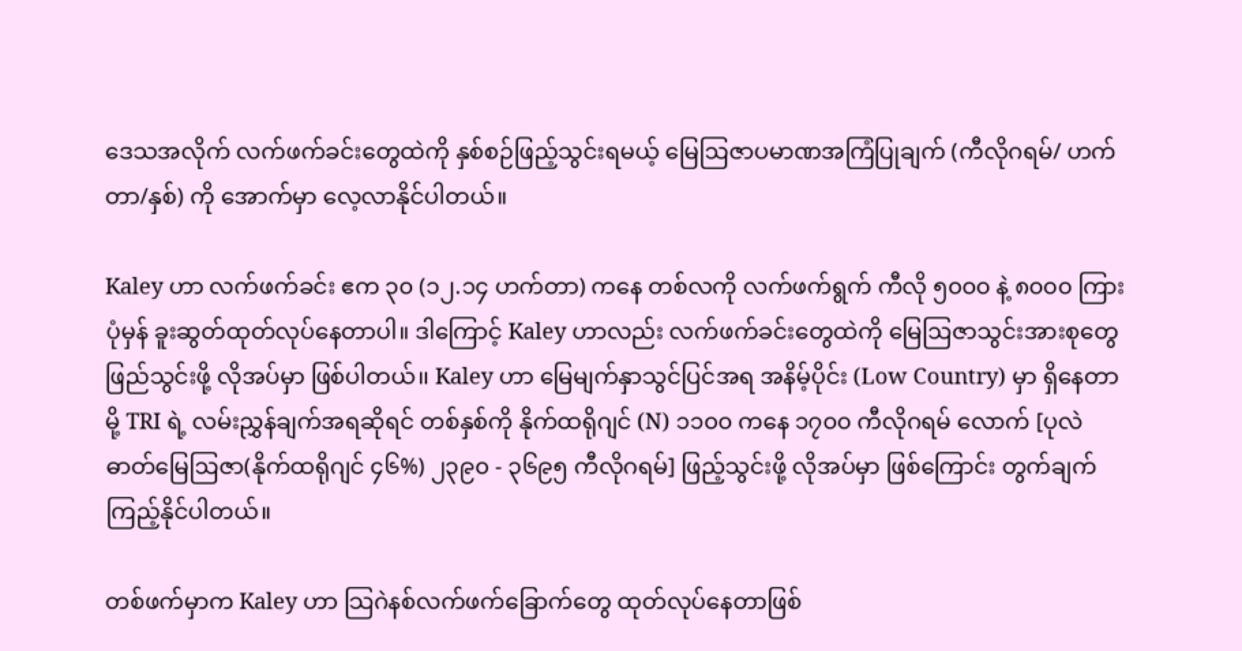ဒေသအလိုက် လက်ဖက်ခင်းတွေထဲကို နှစ်စဉ်ဖြည့်သွင်းရမယ့် မြေဩဇာပမာဏအကြံပြုချက် (ကီလိုဂရမ်/ ဟက်တာ/နှစ်) ကို အောက်မှာ လေ့လာနိုင်ပါတယ်။

Kaley ဟာ လက်ဖက်ခင်း ဧက ၃၀ (၁၂.၁၄ ဟက်တာ) ကနေ တစ်လကို လက်ဖက်ရွက် ကီလို ၅၀၀၀ နဲ့ ၈၀၀၀ ကြား ပုံမှန် ခူးဆွတ်ထုတ်လုပ်နေတာပါ။ ဒါကြောင့် Kaley ဟာလည်း လက်ဖက်ခင်းတွေထဲကို မြေဩဇာသွင်းအားစုတွေ ဖြည်သွင်းဖို့ လိုအပ်မှာ ဖြစ်ပါတယ်၊၊ Kaley ဟာ မြေမျက်နှာသွင်ပြင်အရ အနိမ့်ပိုင်း (Low Country) မှာ ရှိနေတာမို့ TRI ရဲ့ လမ်းညွှန်ချက်အရဆိုရင် တစ်နှစ်ကို နိုက်ထရိုဂျင် (N) ၁၁၀၀ ကနေ ၁၇၀၀ ကီလိုဂရမ် လောက် [ပုလဲဓာတ်မြေဩဇာ(နိုက်ထရိုဂျင် ၄၆%) ၂၃၉၀ - ၃၆၉၅ ကီလိုဂရမ်] ဖြည့်သွင်းဖို့ လိုအပ်မှာ ဖြစ်ကြောင်း တွက်ချက်ကြည့်နိုင်ပါတယ်။

တစ်ဖက်မှာက Kaley ဟာ သြဂဲနစ်လက်ဖက်ခြောက်တွေ ထုတ်လုပ်နေတာဖြစ်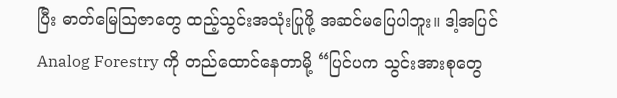ပြီး ဓာတ်မြေဩဇာတွေ ထည့်သွင်းအသုံးပြုဖို့ အဆင်မပြေပါဘူး။ ဒါ့အပြင် Analog Forestry ကို တည်ထောင်နေတာမို့ “ပြင်ပက သွင်းအားစုတွေ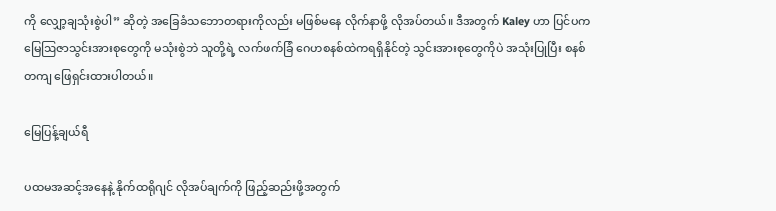ကို လျှော့ချသုံးစွဲပါ” ဆိုတဲ့ အခြေခံသဘောတရားကိုလည်း မဖြစ်မနေ လိုက်နာဖို့ လိုအပ်တယ်။ ဒီအတွက် Kaley ဟာ ပြင်ပက မြေဩဇာသွင်းအားစုတွေကို မသုံးစွဲဘဲ သူတို့ရဲ့ လက်ဖက်ခြံ ဂေဟစနစ်ထဲကရရှိနိုင်တဲ့ သွင်းအားစုတွေကိုပဲ အသုံးပြုပြီး စနစ်တကျ ဖြေရှင်းထားပါတယ်။

မြေပြန့်ချယ်ရီ

ပထမအဆင့်အနေနဲ့ နိုက်ထရိုဂျင် လိုအပ်ချက်ကို ဖြည့်ဆည်းဖို့အတွက်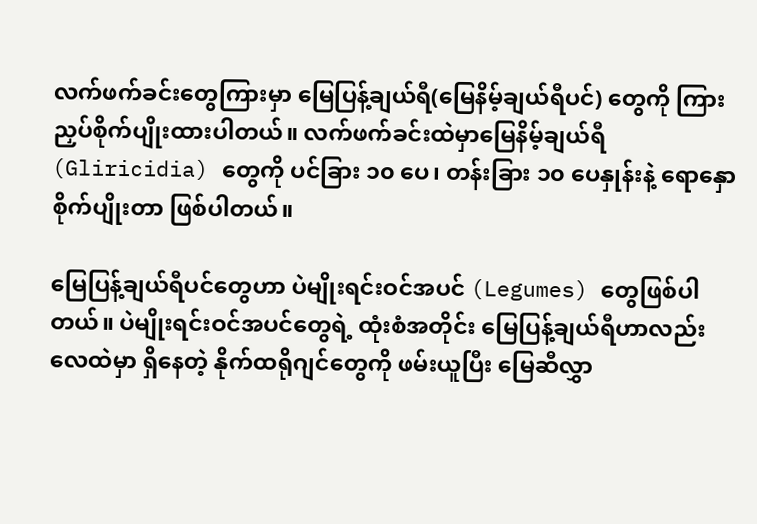လက်ဖက်ခင်းတွေကြားမှာ မြေပြန့်ချယ်ရီ(မြေနိမ့်ချယ်ရီပင်) တွေကို ကြားညှပ်စိုက်ပျိုးထားပါတယ်။ လက်ဖက်ခင်းထဲမှာမြေနိမ့်ချယ်ရီ (Gliricidia) တွေကို ပင်ခြား ၁၀ ပေ၊ တန်းခြား ၁၀ ပေနှုန်းနဲ့ ရောနှော စိုက်ပျိုးတာ ဖြစ်ပါတယ်။

မြေပြန့်ချယ်ရီပင်တွေဟာ ပဲမျိုးရင်းဝင်အပင် (Legumes) တွေဖြစ်ပါတယ်။ ပဲမျိုးရင်းဝင်အပင်တွေရဲ့ ထုံးစံအတိုင်း မြေပြန့်ချယ်ရီဟာလည်းလေထဲမှာ ရှိနေတဲ့ နိုက်ထရိုဂျင်တွေကို ဖမ်းယူပြီး မြေဆီလွှာ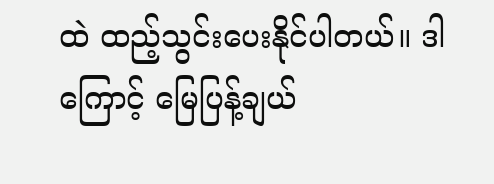ထဲ ထည့်သွင်းပေးနိုင်ပါတယ်။ ဒါကြောင့် မြေပြန့်ချယ်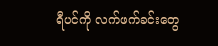ရီပင်ကို လက်ဖက်ခင်းတွေ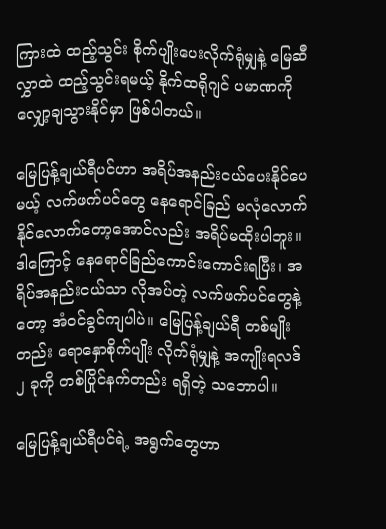ကြားထဲ ထည့်သွင်း စိုက်ပျိုးပေးလိုက်ရုံမျှနဲ့ မြေဆီလွှာထဲ ထည့်သွင်းရမယ့် နိုက်ထရိုဂျင် ပမာဏကို လျှော့ချသွားနိုင်မှာ ဖြစ်ပါတယ်။

မြေပြန့်ချယ်ရီပင်ဟာ အရိပ်အနည်းငယ်ပေးနိုင်ပေမယ့် လက်ဖက်ပင်တွေ နေရောင်ခြည် မလုံလောက် နိုင်လောက်တော့အောင်လည်း အရိပ်မထိုးပါဘူး။ ဒါကြောင့် နေရောင်ခြည်ကောင်းကောင်းရပြီး၊ အရိပ်အနည်းငယ်သာ လိုအပ်တဲ့ လက်ဖက်ပင်တွေနဲ့တော့ အံဝင်ခွင်ကျပါပဲ။ မြေပြန့်ချယ်ရီ တစ်မျိုးတည်း ရောနှောစိုက်ပျိုး လိုက်ရုံမျှနဲ့ အကျိုးရလဒ် ၂ ခုကို တစ်ပြိုင်နက်တည်း ရရှိတဲ့ သဘောပါ။

မြေပြန့်ချယ်ရီပင်ရဲ့ အရွက်တွေဟာ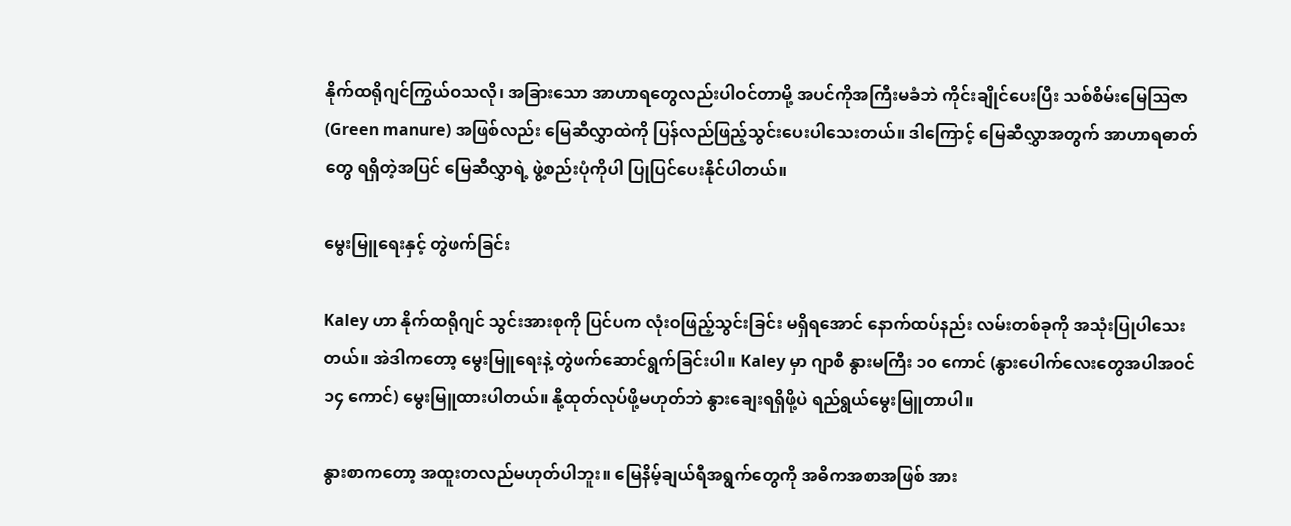နိုက်ထရိုဂျင်ကြွယ်ဝသလို၊ အခြားသော အာဟာရတွေလည်းပါဝင်တာမို့ အပင်ကိုအကြီးမခံဘဲ ကိုင်းချိုင်ပေးပြီး သစ်စိမ်းမြေဩဇာ (Green manure) အဖြစ်လည်း မြေဆီလွှာထဲကို ပြန်လည်ဖြည့်သွင်းပေးပါသေးတယ်။ ဒါကြောင့် မြေဆီလွှာအတွက် အာဟာရဓာတ်တွေ ရရှိတဲ့အပြင် မြေဆီလွှာရဲ့ ဖွဲ့စည်းပုံကိုပါ ပြုပြင်ပေးနိုင်ပါတယ်။

မွေးမြူရေးနှင့် တွဲဖက်ခြင်း

Kaley ဟာ နိုက်ထရိုဂျင် သွင်းအားစုကို ပြင်ပက လုံးဝဖြည့်သွင်းခြင်း မရှိရအောင် နောက်ထပ်နည်း လမ်းတစ်ခုကို အသုံးပြုပါသေးတယ်။ အဲဒါကတော့ မွေးမြူရေးနဲ့ တွဲဖက်ဆောင်ရွက်ခြင်းပါ။ Kaley မှာ ဂျာစီ နွားမကြီး ၁၀ ကောင် (နွားပေါက်လေးတွေအပါအဝင် ၁၄ ကောင်) မွေးမြူထားပါတယ်။ နို့ထုတ်လုပ်ဖို့မဟုတ်ဘဲ နွားချေးရရှိဖို့ပဲ ရည်ရွယ်မွေးမြူတာပါ။

နွားစာကတော့ အထူးတလည်မဟုတ်ပါဘူး။ မြေနိမ့်ချယ်ရီအရွက်တွေကို အဓိကအစာအဖြစ် အား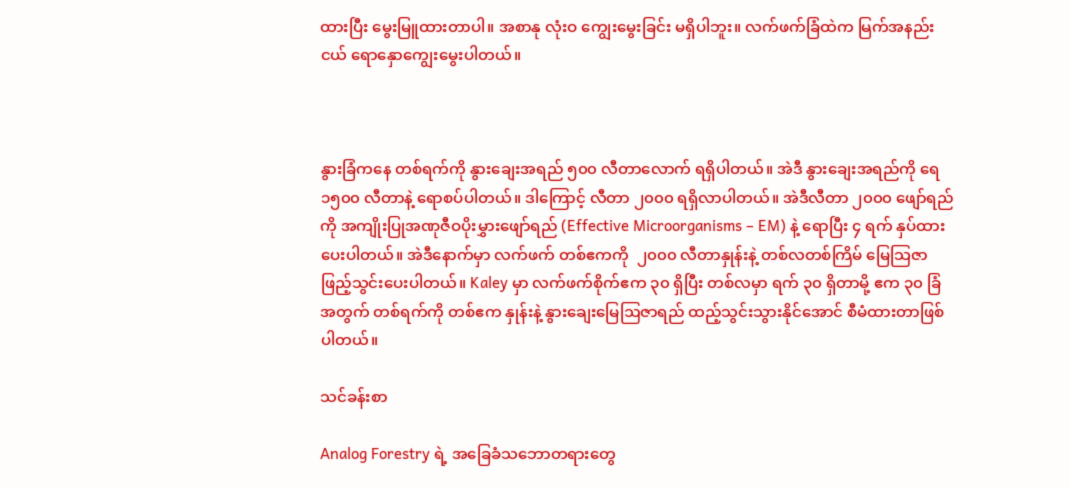ထားပြီး မွေးမြူထားတာပါ။ အစာနု လုံးဝ ကျွေးမွေးခြင်း မရှိပါဘူး။ လက်ဖက်ခြံထဲက မြက်အနည်းငယ် ရောနှောကျွေးမွေးပါတယ်။



နွားခြံကနေ တစ်ရက်ကို နွားချေးအရည် ၅၀၀ လီတာလောက် ရရှိပါတယ်။ အဲဒီ နွားချေးအရည်ကို ရေ ၁၅၀၀ လီတာနဲ့ ရောစပ်ပါတယ်။ ဒါကြောင့် လီတာ ၂၀၀၀ ရရှိလာပါတယ်။ အဲဒီလီတာ ၂၀၀၀ ဖျော်ရည်ကို အကျိုးပြုအဏုဇီဝပိုးမွှားဖျော်ရည် (Effective Microorganisms – EM) နဲ့ ရောပြီး ၄ ရက် နှပ်ထားပေးပါတယ်။ အဲဒီနောက်မှာ လက်ဖက် တစ်ဧကကို  ၂၀၀၀ လီတာနှုန်းနဲ့ တစ်လတစ်ကြိမ် မြေသြဇာ ဖြည့်သွင်းပေးပါတယ်။ Kaley မှာ လက်ဖက်စိုက်ဧက ၃၀ ရှိပြီး တစ်လမှာ ရက် ၃၀ ရှိတာမို့ ဧက ၃၀ ခြံအတွက် တစ်ရက်ကို တစ်ဧက နှုန်းနဲ့ နွားချေးမြေဩဇာရည် ထည့်သွင်းသွားနိုင်အောင် စီမံထားတာဖြစ်ပါတယ်။

သင်ခန်းစာ

Analog Forestry ရဲ့ အခြေခံသဘောတရားတွေ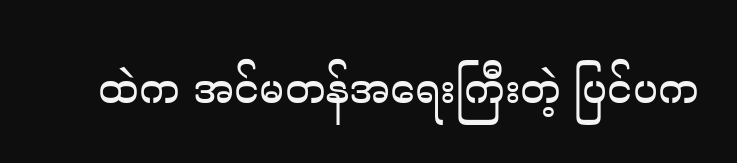ထဲက အင်မတန်အရေးကြီးတဲ့ ပြင်ပက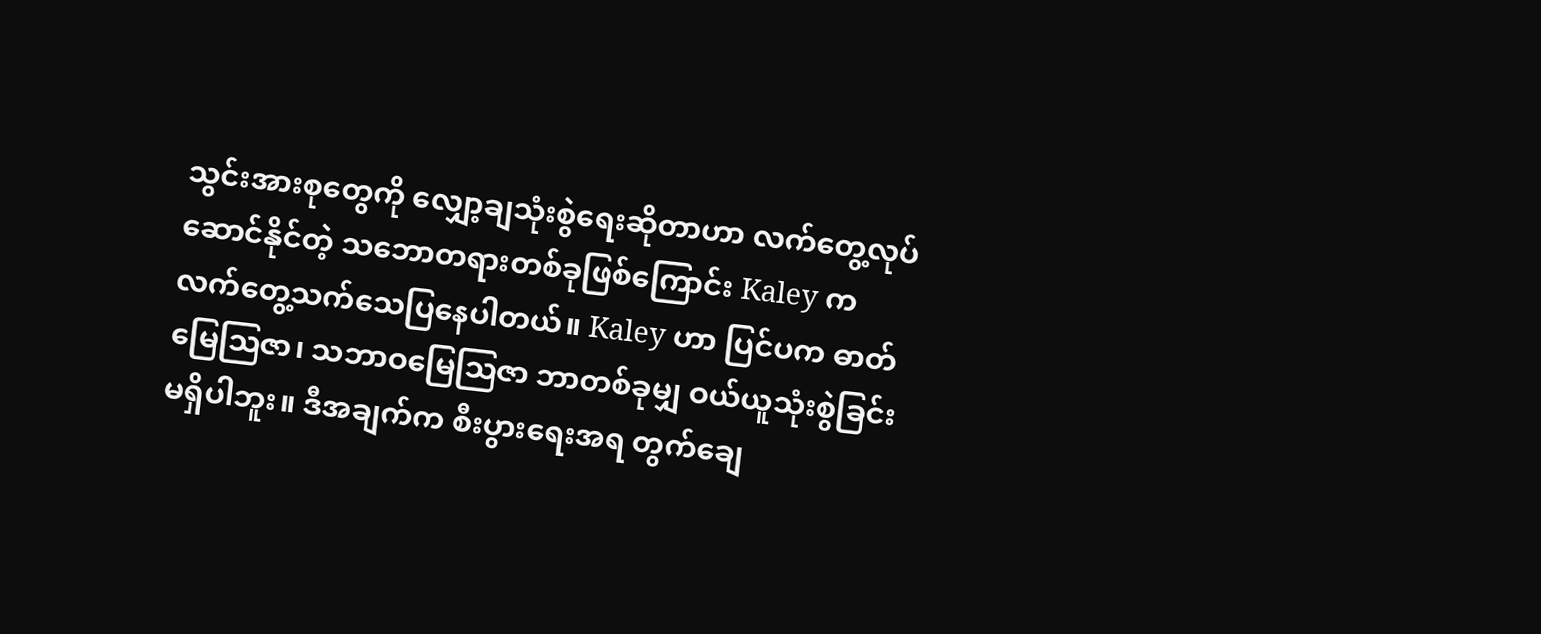သွင်းအားစုတွေကို လျှော့ချသုံးစွဲရေးဆိုတာဟာ လက်တွေ့လုပ်ဆောင်နိုင်တဲ့ သဘောတရားတစ်ခုဖြစ်ကြောင်း Kaley က လက်တွေ့သက်သေပြနေပါတယ်။ Kaley ဟာ ပြင်ပက ဓာတ်မြေဩဇာ၊ သဘာဝမြေဩဇာ ဘာတစ်ခုမျှ ဝယ်ယူသုံးစွဲခြင်း မရှိပါဘူး။ ဒီအချက်က စီးပွားရေးအရ တွက်ချေ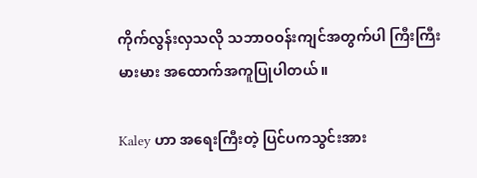ကိုက်လွန်းလှသလို သဘာဝဝန်းကျင်အတွက်ပါ ကြီးကြီးမားမား အထောက်အကူပြုပါတယ်။

Kaley ဟာ အရေးကြီးတဲ့ ပြင်ပကသွင်းအား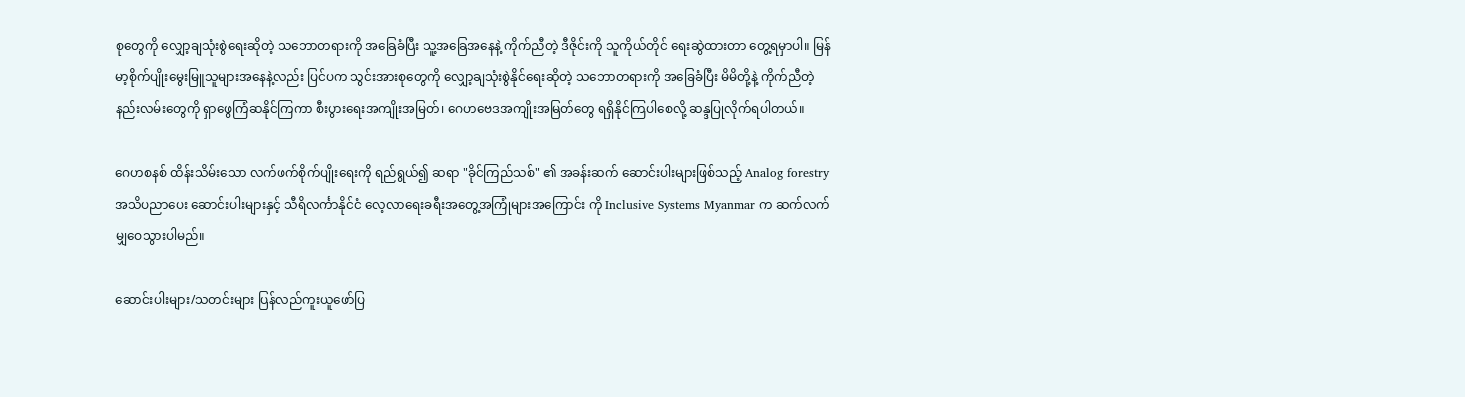စုတွေကို လျှော့ချသုံးစွဲရေးဆိုတဲ့ သဘောတရားကို အခြေခံပြီး သူ့အခြေအနေနဲ့ ကိုက်ညီတဲ့ ဒီဇိုင်းကို သူကိုယ်တိုင် ရေးဆွဲထားတာ တွေ့ရမှာပါ။ မြန်မာ့စိုက်ပျိုးမွေးမြူသူများအနေနဲ့လည်း ပြင်ပက သွင်းအားစုတွေကို လျှော့ချသုံးစွဲနိုင်ရေးဆိုတဲ့ သဘောတရားကို အခြေခံပြီး မိမိတို့နဲ့ ကိုက်ညီတဲ့ နည်းလမ်းတွေကို ရှာဖွေကြံဆနိုင်ကြကာ စီးပွားရေးအကျိုးအမြတ်၊ ဂေဟဗေဒအကျိုးအမြတ်တွေ ရရှိနိုင်ကြပါစေလို့ ဆန္ဒပြုလိုက်ရပါတယ်။

ဂေဟစနစ် ထိန်းသိမ်းသော လက်ဖက်စိုက်ပျိုးရေးကို ရည်ရွယ်၍ ဆရာ "ခိုင်ကြည်သစ်" ၏ အခန်းဆက် ဆောင်းပါးများဖြစ်သည့် Analog forestry အသိပညာပေး ဆောင်းပါးများနှင့် သီရိလင်္ကာနိုင်ငံ လေ့လာရေးခရီးအတွေ့အကြုံများအကြောင်း ကို Inclusive Systems Myanmar က ဆက်လက်မျှဝေသွားပါမည်။

ဆောင်းပါးများ/သတင်းများ ပြန်လည်ကူးယူဖော်ပြ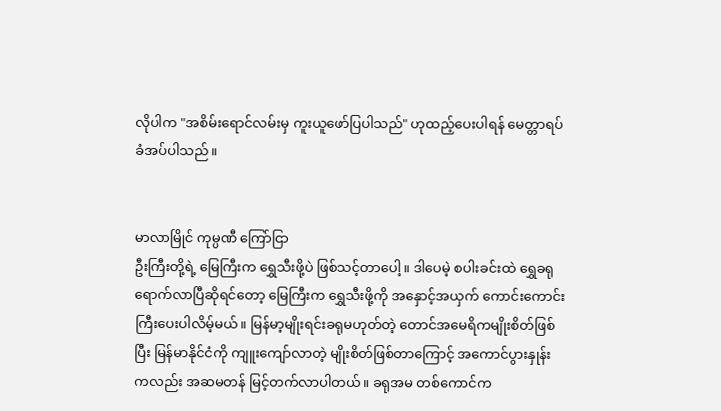လိုပါက "အစိမ်းရောင်လမ်းမှ ကူးယူဖော်ပြပါသည်" ဟုထည့်ပေးပါရန် မေတ္တာရပ်ခံအပ်ပါသည်။


မာလာမြိုင် ကုမ္ပဏီ ကြော်ငြာ
ဦးကြီးတို့ရဲ့ မြေကြီးက ရွှေသီးဖို့ပဲ ဖြစ်သင့်တာပေါ့။ ဒါပေမဲ့ စပါးခင်းထဲ ရွှေခရုရောက်လာပြီဆိုရင်တော့ မြေကြီးက ရွှေသီးဖို့ကို အနှောင့်အယှက် ကောင်းကောင်းကြီးပေးပါလိမ့်မယ်။ မြန်မာ့မျိုးရင်းခရုမဟုတ်တဲ့ တောင်အမေရိကမျိုးစိတ်ဖြစ်ပြီး မြန်မာနိုင်ငံကို ကျူးကျော်လာတဲ့ မျိုးစိတ်ဖြစ်တာကြောင့် အကောင်ပွားနှုန်းကလည်း အဆမတန် မြင့်တက်လာပါတယ်။ ခရုအမ တစ်ကောင်က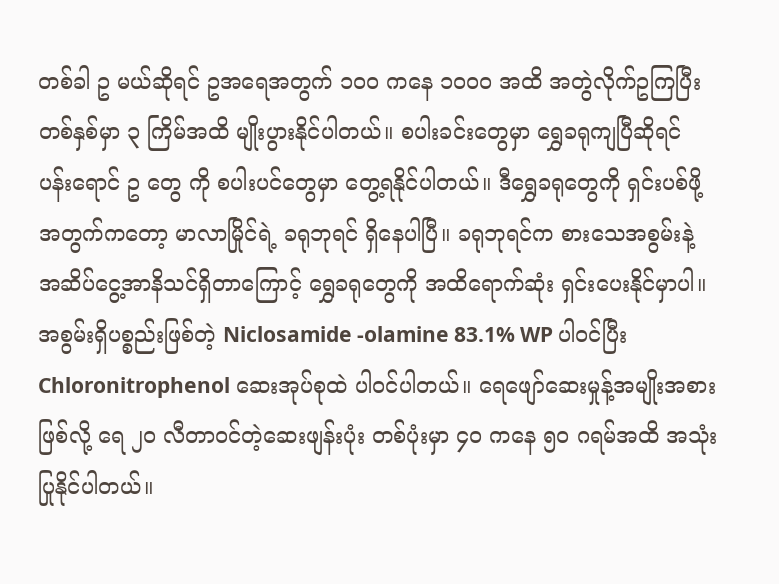တစ်ခါ ဥ မယ်ဆိုရင် ဥအရေအတွက် ၁၀၀ ကနေ ၁၀၀၀ အထိ အတွဲလိုက်ဥကြပြီး တစ်နှစ်မှာ ၃ ကြိမ်အထိ မျိုးပွားနိုင်ပါတယ်။ စပါးခင်းတွေမှာ ရွှေခရုကျပြီဆိုရင် ပန်းရောင် ဥ တွေ ကို စပါးပင်တွေမှာ တွေ့ရနိုင်ပါတယ်။ ဒီရွှေခရုတွေကို ရှင်းပစ်ဖို့အတွက်ကတော့ မာလာမြိုင်ရဲ့ ခရုဘုရင် ရှိနေပါပြီ။ ခရုဘုရင်က စားသေအစွမ်းနဲ့ အဆိပ်ငွေ့အာနိသင်ရှိတာကြောင့် ရွှေခရုတွေကို အထိရောက်ဆုံး ရှင်းပေးနိုင်မှာပါ။ အစွမ်းရှိပစ္စည်းဖြစ်တဲ့ Niclosamide -olamine 83.1% WP ပါဝင်ပြီး Chloronitrophenol ဆေးအုပ်စုထဲ ပါဝင်ပါတယ်။ ရေဖျော်ဆေးမှုန့်အမျိုးအစားဖြစ်လို့ ရေ ၂၀ လီတာဝင်တဲ့ဆေးဖျန်းပုံး တစ်ပုံးမှာ ၄၀ ကနေ ၅၀ ဂရမ်အထိ အသုံးပြုနိုင်ပါတယ်။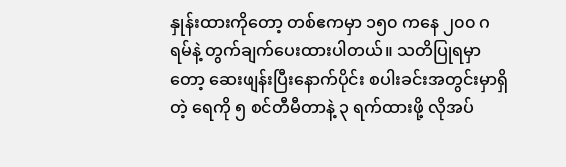နှုန်းထားကိုတော့ တစ်ဧကမှာ ၁၅၀ ကနေ ၂၀၀ ဂရမ်နဲ့ တွက်ချက်ပေးထားပါတယ်။ သတိပြုရမှာတော့ ဆေးဖျန်းပြီးနောက်ပိုင်း စပါးခင်းအတွင်းမှာရှိတဲ့ ရေကို ၅ စင်တီမီတာနဲ့ ၃ ရက်ထားဖို့ လိုအပ်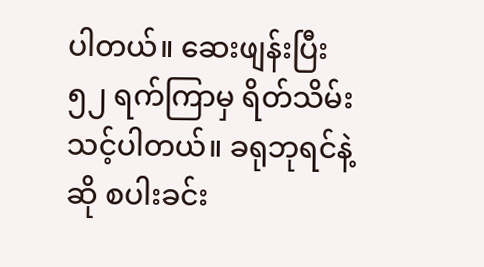ပါတယ်။ ဆေးဖျန်းပြီး ၅၂ ရက်ကြာမှ ရိတ်သိမ်းသင့်ပါတယ်။ ခရုဘုရင်နဲ့ဆို စပါးခင်း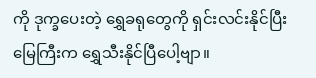ကို ဒုက္ခပေးတဲ့ ရွှေခရုတွေကို ရှင်းလင်းနိုင်ပြီး မြေကြီးက ရွှေသီးနိုင်ပြီပေါ့ဗျာ။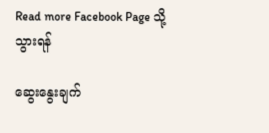Read more Facebook Page သို့သွားရန်

ဆွေးနွေးချက်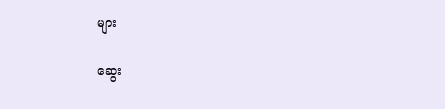များ

ဆွေး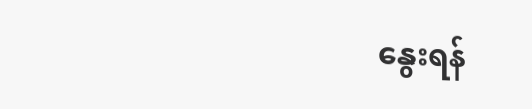နွေးရန်